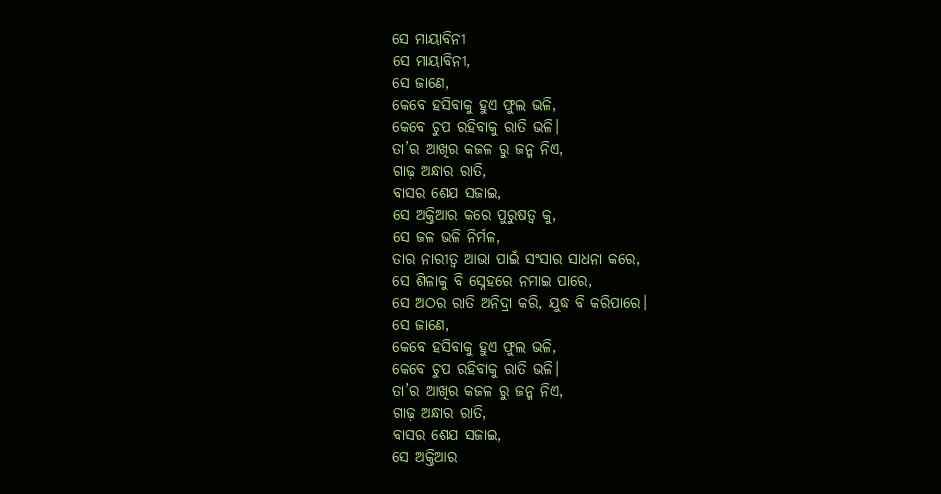ସେ ମାୟାବିନୀ
ସେ ମାୟାବିନୀ,
ସେ ଜାଣେ,
କେବେ ହସିବାକୁ ହୁଏ ଫୁଲ ଭଳି,
କେବେ ଚୁପ ରହିବାକୁ ରାତି ଭଳି।
ତା’ର ଆଖିର କଜଳ ରୁ ଜନ୍ମ ନିଏ,
ଗାଢ଼ ଅନ୍ଧାର ରାତି,
ବାସର ଶେଯ ସଜାଇ,
ସେ ଅକ୍ତିଆର କରେ ପୁରୁଷତ୍ଵ କୁ,
ସେ ଜଳ ଭଳି ନିର୍ମଳ,
ତାର ନାରୀତ୍ଵ ଆଭା ପାଇଁ ସଂସାର ସାଧନା କରେ,
ସେ ଶିଳାକୁ ବି ସ୍ନେହରେ ନମାଇ ପାରେ,
ସେ ଅଠର ରାତି ଅନିଦ୍ରା କରି, ଯୁଦ୍ଧ ବି କରିପାରେ।
ସେ ଜାଣେ,
କେବେ ହସିବାକୁ ହୁଏ ଫୁଲ ଭଳି,
କେବେ ଚୁପ ରହିବାକୁ ରାତି ଭଳି।
ତା’ର ଆଖିର କଜଳ ରୁ ଜନ୍ମ ନିଏ,
ଗାଢ଼ ଅନ୍ଧାର ରାତି,
ବାସର ଶେଯ ସଜାଇ,
ସେ ଅକ୍ତିଆର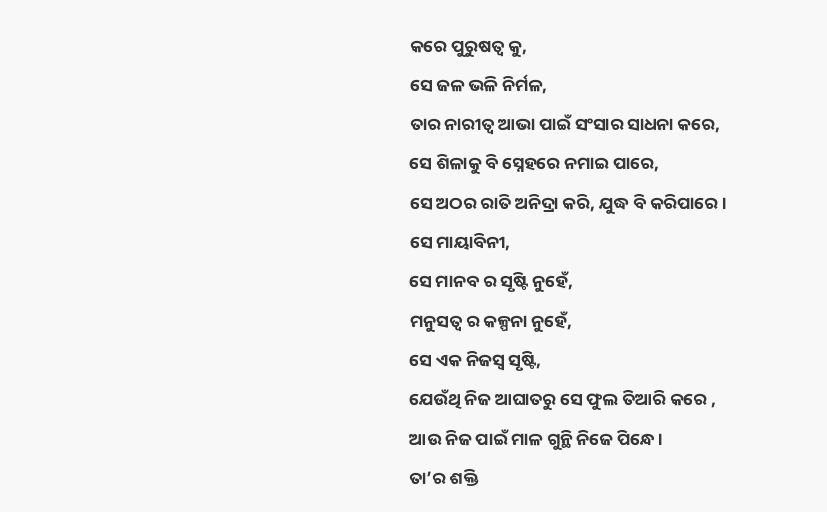କରେ ପୁରୁଷତ୍ଵ କୁ,
ସେ ଜଳ ଭଳି ନିର୍ମଳ,
ତାର ନାରୀତ୍ଵ ଆଭା ପାଇଁ ସଂସାର ସାଧନା କରେ,
ସେ ଶିଳାକୁ ବି ସ୍ନେହରେ ନମାଇ ପାରେ,
ସେ ଅଠର ରାତି ଅନିଦ୍ରା କରି, ଯୁଦ୍ଧ ବି କରିପାରେ।
ସେ ମାୟାବିନୀ,
ସେ ମାନବ ର ସୃଷ୍ଟି ନୁହେଁ,
ମନୁସତ୍ଵ ର କଳ୍ପନା ନୁହେଁ,
ସେ ଏକ ନିଜସ୍ୱ ସୃଷ୍ଟି,
ଯେଉଁଥି ନିଜ ଆଘାତରୁ ସେ ଫୁଲ ତିଆରି କରେ ,
ଆଉ ନିଜ ପାଇଁ ମାଳ ଗୁନ୍ଥି ନିଜେ ପିନ୍ଧେ।
ତା’ର ଶକ୍ତି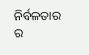ନିର୍ବଳତାର ର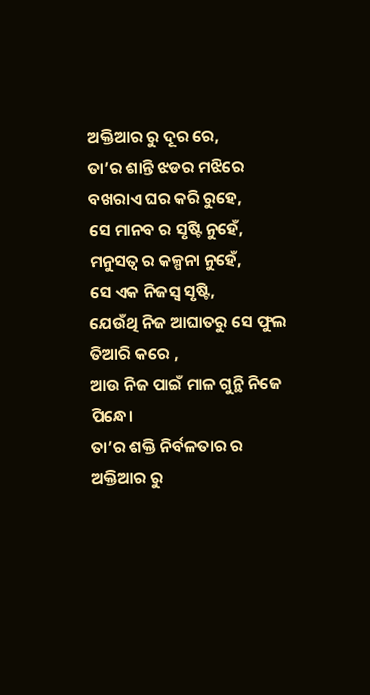ଅକ୍ତିଆର ରୁ ଦୂର ରେ,
ତା’ର ଶାନ୍ତି ଝଡର ମଝିରେ ବଖରାଏ ଘର କରି ରୁହେ,
ସେ ମାନବ ର ସୃଷ୍ଟି ନୁହେଁ,
ମନୁସତ୍ଵ ର କଳ୍ପନା ନୁହେଁ,
ସେ ଏକ ନିଜସ୍ୱ ସୃଷ୍ଟି,
ଯେଉଁଥି ନିଜ ଆଘାତରୁ ସେ ଫୁଲ ତିଆରି କରେ ,
ଆଉ ନିଜ ପାଇଁ ମାଳ ଗୁନ୍ଥି ନିଜେ ପିନ୍ଧେ।
ତା’ର ଶକ୍ତି ନିର୍ବଳତାର ର ଅକ୍ତିଆର ରୁ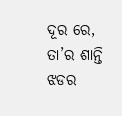ଦୂର ରେ,
ତା’ର ଶାନ୍ତି ଝଡର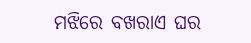ମଝିରେ ବଖରାଏ ଘର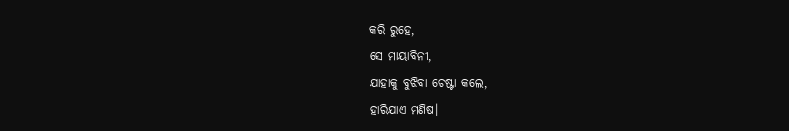କରି ରୁହେ,
ସେ ମାୟାବିନୀ,
ଯାହାକୁ ବୁଝିବା ଚେଷ୍ଟା କଲେ,
ହାରିଯାଏ ମଣିଷ।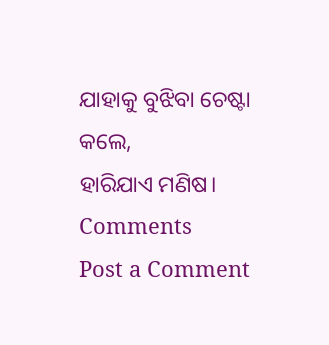ଯାହାକୁ ବୁଝିବା ଚେଷ୍ଟା କଲେ,
ହାରିଯାଏ ମଣିଷ।
Comments
Post a Comment